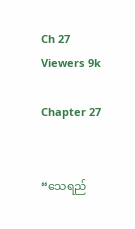Ch 27
Viewers 9k

Chapter 27


“သေရည်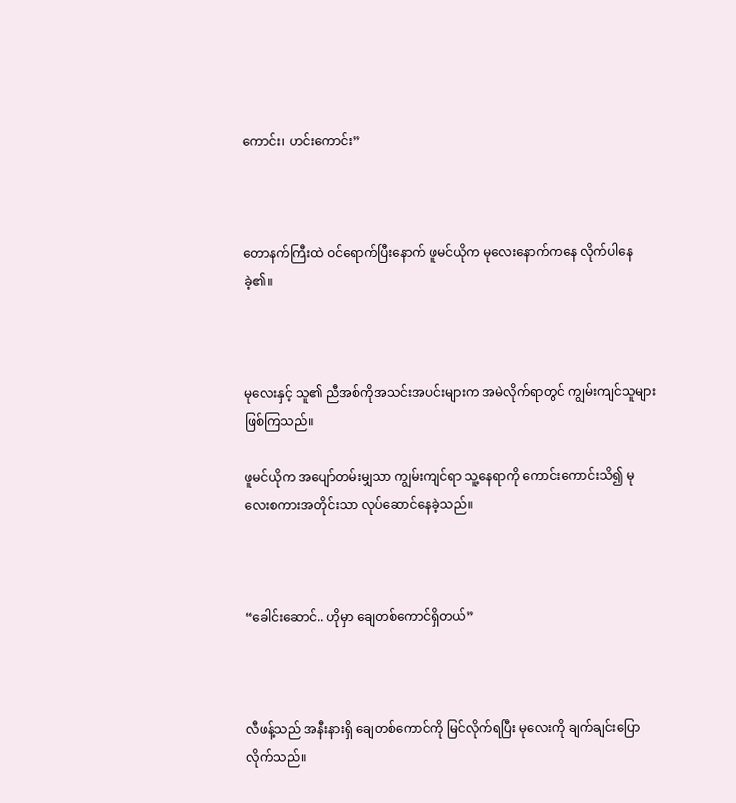ကောင်း၊ ဟင်းကောင်း”



တောနက်ကြီးထဲ ဝင်ရောက်ပြီးနောက် ဖူမင်ယိုက မုလေးနောက်ကနေ လိုက်ပါနေခဲ့၏။



မုလေးနှင့် သူ၏ ညီအစ်ကိုအသင်းအပင်းများက အမဲလိုက်ရာတွင် ကျွမ်းကျင်သူများဖြစ်ကြသည်။

ဖူမင်ယိုက အပျော်တမ်းမျှသာ ကျွမ်းကျင်ရာ သူ့နေရာကို ကောင်းကောင်းသိ၍ မုလေးစကားအတိုင်းသာ လုပ်ဆောင်နေခဲ့သည်။



“ခေါင်းဆောင်.. ဟိုမှာ ချေတစ်ကောင်ရှိတယ်”



လီဖန့်သည် အနီးနားရှိ ချေတစ်ကောင်ကို မြင်လိုက်ရပြီး မုလေးကို ချက်ချင်းပြောလိုက်သည်။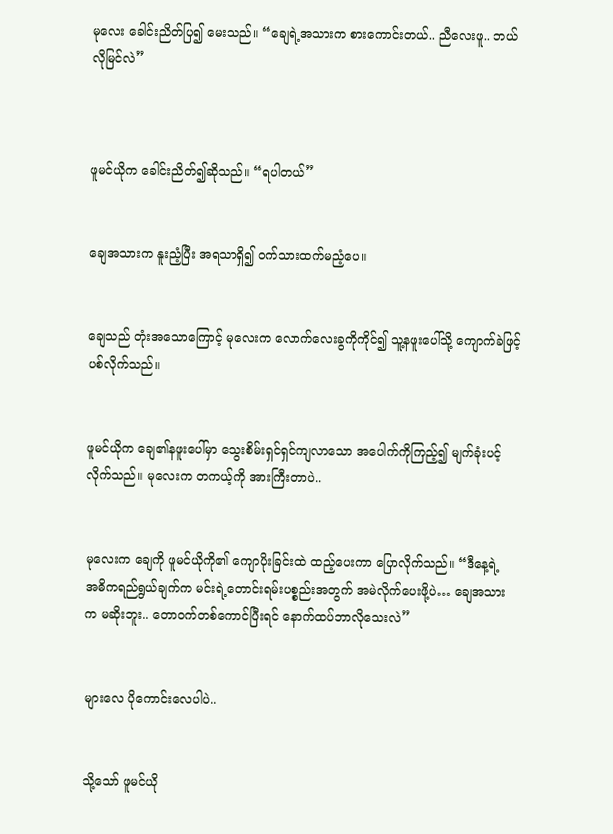မုလေး ခေါင်းညိတ်ပြ၍ မေးသည်။ “ချေရဲ့အသားက စားကောင်းတယ်.. ညီလေးဖူ.. ဘယ်လိုမြင်လဲ”



ဖူမင်ယိုက ခေါင်းညိတ်၍ဆိုသည်။ “ရပါတယ်”


ချေအသားက နူးညံ့ပြီး အရသာရှိ၍ ဝက်သားထက်မညံ့ပေ။


ချေသည် တုံးအသောကြောင့် မုလေးက လောက်လေးခွကိုကိုင်၍ သူ့နဖူးပေါ်သို့ ကျောက်ခဲဖြင့်ပစ်လိုက်သည်။


ဖူမင်ယိုက ချေ၏နဖူးပေါ်မှာ သွေးစိမ်းရှင်ရှင်ကျလာသော အပေါက်ကိုကြည့်၍ မျက်ခုံးပင့်လိုက်သည်။ မုလေးက တကယ့်ကို အားကြီးတာပဲ..


မုလေးက ချေကို ဖူမင်ယိုကို၏ ကျောပိုးခြင်းထဲ ထည့်ပေးကာ ပြောလိုက်သည်။ “ဒီနေ့ရဲ့  အဓိကရည်ရွယ်ချက်က မင်းရဲ့တောင်းရမ်းပစ္စည်းအတွက် အမဲလိုက်ပေးဖို့ပဲ… ချေအသားက မဆိုးဘူး.. တောဝက်တစ်ကောင်ပြီးရင် နောက်ထပ်ဘာလိုသေးလဲ”


များလေ ပိုကောင်းလေပါပဲ..


သို့သော် ဖူမင်ယို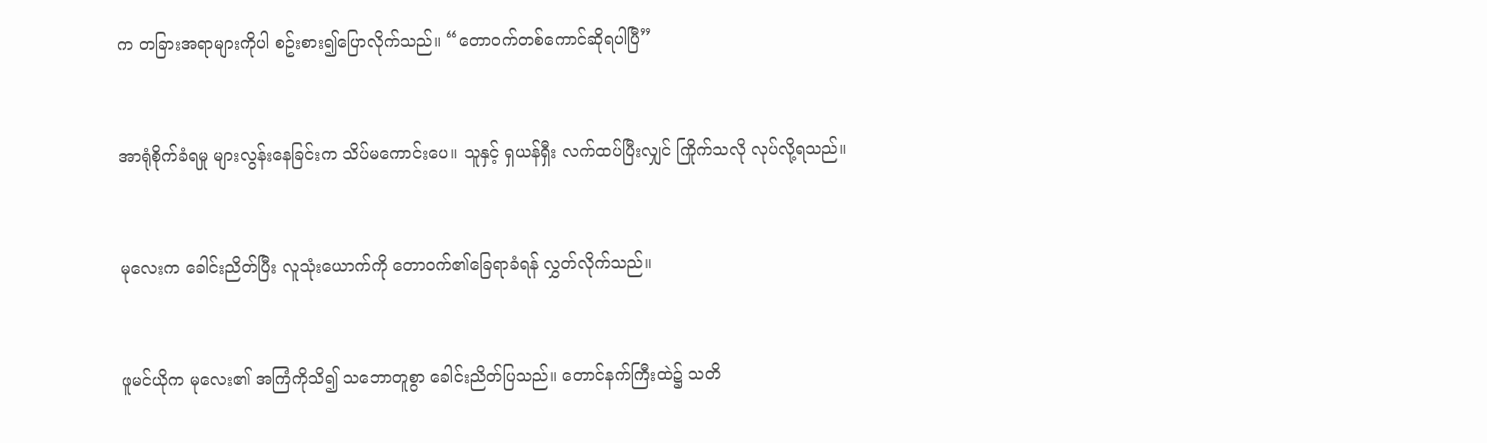က တခြားအရာများကိုပါ စဥ်းစား၍ပြောလိုက်သည်။ “တောဝက်တစ်ကောင်ဆိုရပါပြီ”


အာရုံစိုက်ခံရမှု များလွန်းနေခြင်းက သိပ်မကောင်းပေ။ သူနှင့် ရှယန်ရှီး လက်ထပ်ပြီးလျှင် ကြိုက်သလို လုပ်လို့ရသည်။


မုလေးက ခေါင်းညိတ်ပြီး လူသုံးယောက်ကို တောဝက်၏ခြေရာခံရန် လွှတ်လိုက်သည်။


ဖူမင်ယိုက မုလေး၏ အကြံကိုသိ၍ သဘောတူစွာ ခေါင်းညိတ်ပြသည်။ တောင်နက်ကြီးထဲ၌ သတိ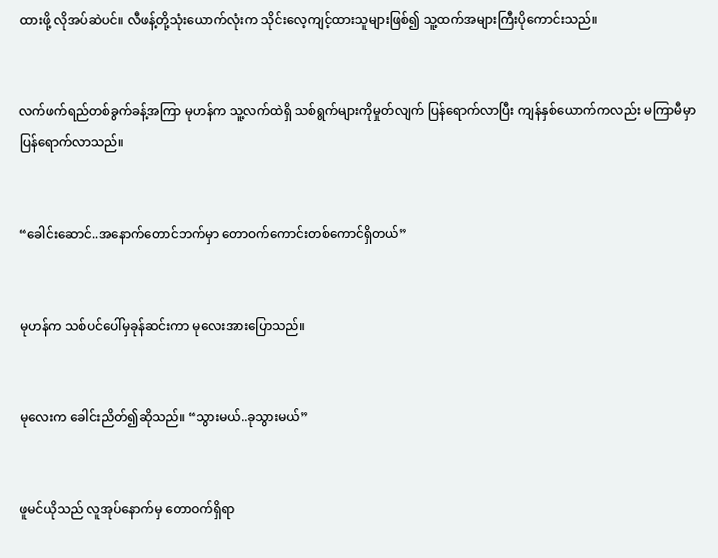ထားဖို့ လိုအပ်ဆဲပင်။ လီဖန့်တို့သုံးယောက်လုံးက သိုင်းလေ့ကျင့်ထားသူများဖြစ်၍ သူ့ထက်အများကြီးပိုကောင်းသည်။


လက်ဖက်ရည်တစ်ခွက်ခန့်အကြာ မုဟန်က သူ့လက်ထဲရှိ သစ်ရွက်များကိုမှုတ်လျက် ပြန်ရောက်လာပြီး ကျန်နှစ်ယောက်ကလည်း မကြာမီမှာ ပြန်ရောက်လာသည်။


“ခေါင်းဆောင်..အနောက်တောင်ဘက်မှာ တောဝက်ကောင်းတစ်ကောင်ရှိတယ်”


မုဟန်က သစ်ပင်ပေါ်မှခုန်ဆင်းကာ မုလေးအားပြောသည်။


မုလေးက ခေါင်းညိတ်၍ဆိုသည်။ “သွားမယ်..ခုသွားမယ်”


ဖူမင်ယိုသည် လူအုပ်နောက်မှ တောဝက်ရှိရာ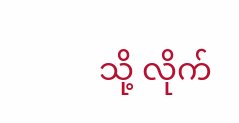သို့ လိုက်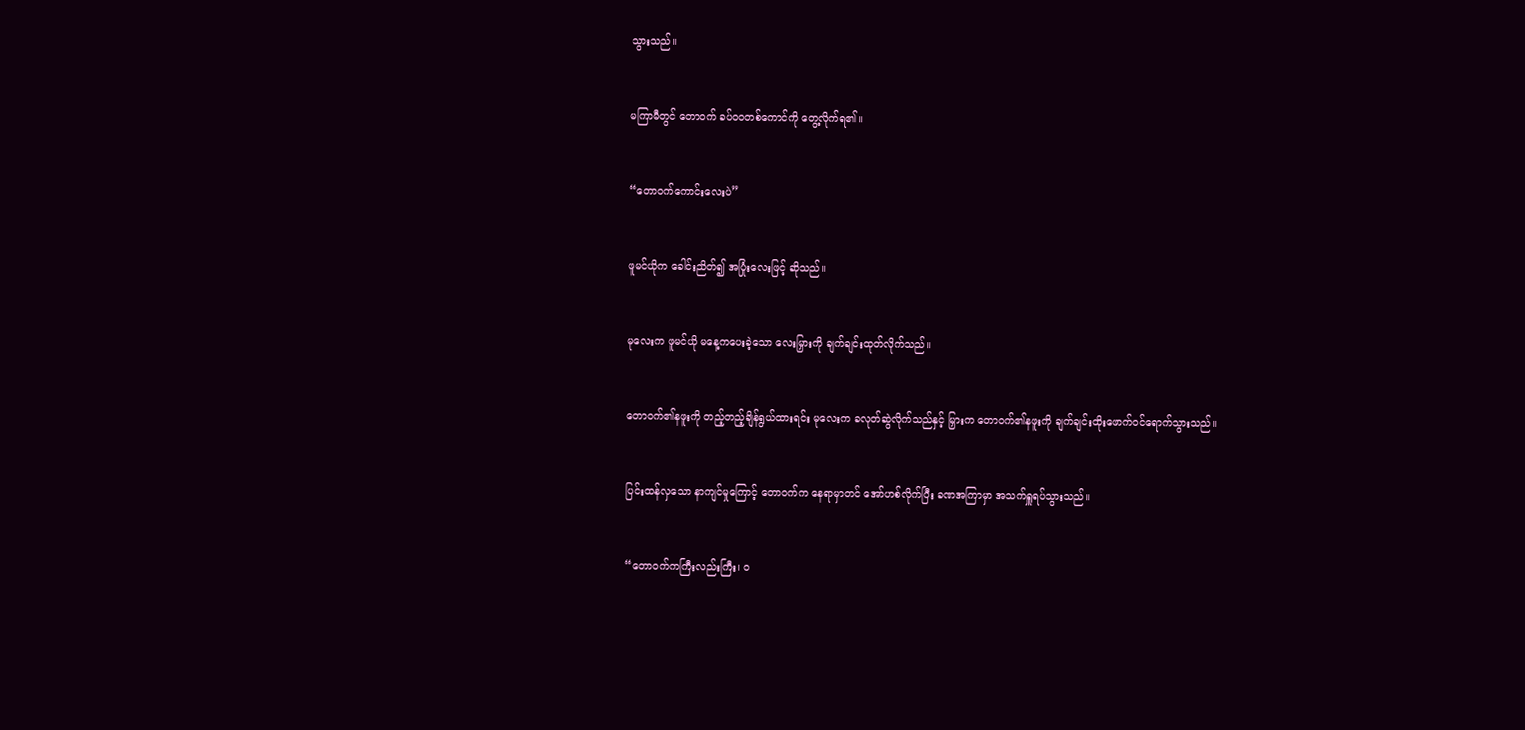သွားသည်။


မကြာမီတွင် တောဝက် ခပ်ဝဝတစ်ကောင်ကို တွေ့လိုက်ရ၏။


“တောဝက်ကောင်းလေးပဲ”


ဖူမင်ယိုက ခေါင်းညိတ်၍ အပြုံးလေးဖြင့် ဆိုသည်။


မုလေးက ဖူမင်ယို မနေ့ကပေးခဲ့သော လေးမြှားကို ချက်ချင်းထုတ်လိုက်သည်။


တောဝက်၏နဖူးကို တည့်တည့်ချိန်ရွယ်ထားရင်း မုလေးက ခလုတ်ဆွဲလိုက်သည်နှင့် မြှားက တောဝက်၏နဖူးကို ချက်ချင်းထိုးဖောက်ဝင်ရောက်သွားသည်။


ပြင်းထန်လှသော နာကျင်မှုကြောင့် တောဝက်က နေရာမှာတင် အော်ဟစ်လိုက်ပြီး ခဏအကြာမှာ အသက်ရှူရပ်သွားသည်။


“တောဝက်ကကြီးလည်းကြီး၊ ဝ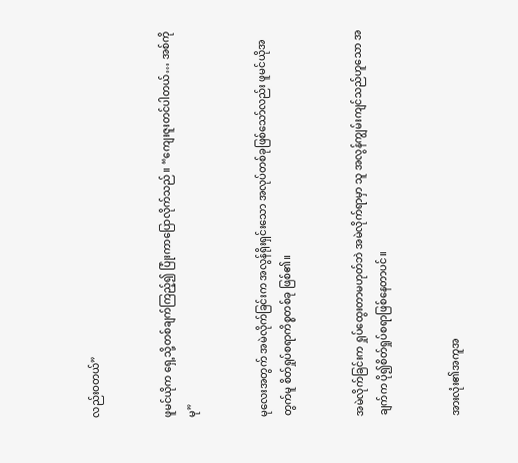လည်းဝတယ်”


ဖူမင်ယိုက ရှေ့သို့တစ်ချက်ကြည့်၍ ပြုံးကာပြောလိုက်သည်။ “ကျေးဇူးတင်ပါတယ်… အစ်ကိုမု”


မုလေးအတွက် အမဲလိုက်ခြင်းက အလွန်ရိုးရှင်းသော အလုပ်တစ်ခုဖြစ်သော်လည်း ဖူမင်ယိုအတွက်မူ စိတ်ရှုပ်စရာကိစ္စတစ်ခု ဖြစ်၏။


အမဲလိုက်ခြင်းက ရှုပ်ထွေးတာမဟုတ်ဘဲ အမဲလိုက်ရာမှာ သူ အလွန်ကျွမ်းကျင်သည်ဟူသော အချက်က ပို၍စိတ်ရှုပ်စရာဖြစ်နေတာပင်။


အားလုံး၏အကူအ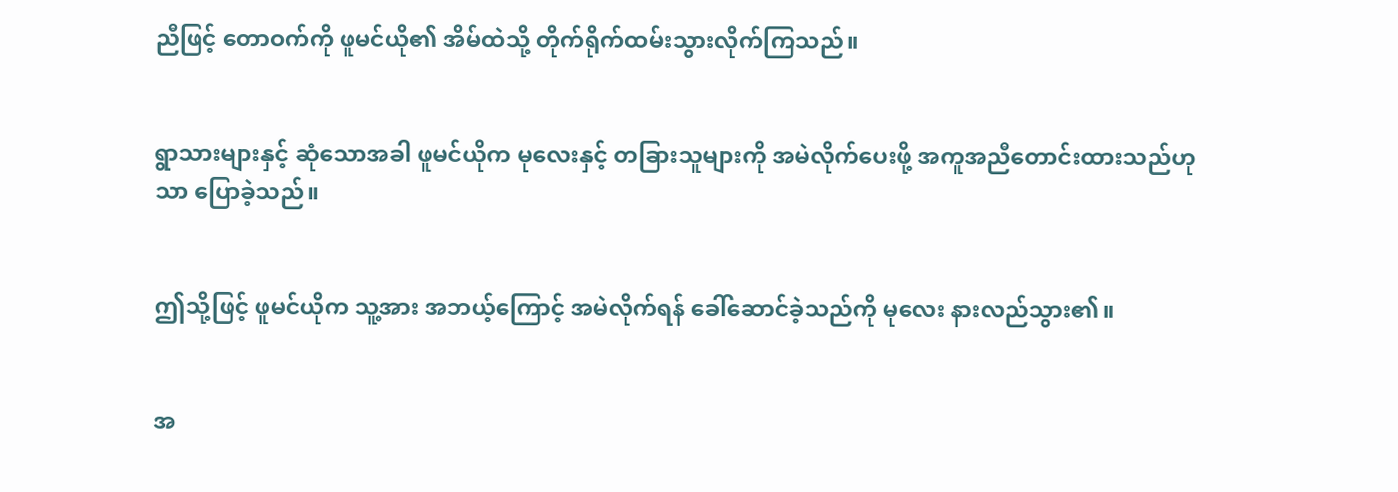ညီဖြင့် တောဝက်ကို ဖူမင်ယို၏ အိမ်ထဲသို့ တိုက်ရိုက်ထမ်းသွားလိုက်ကြသည်။


ရွာသားများနှင့် ဆုံသောအခါ ဖူမင်ယိုက မုလေးနှင့် တခြားသူများကို အမဲလိုက်ပေးဖို့ အကူအညီတောင်းထားသည်ဟုသာ ပြောခဲ့သည်။


ဤသို့ဖြင့် ဖူမင်ယိုက သူ့အား အဘယ့်ကြောင့် အမဲလိုက်ရန် ခေါ်ဆောင်ခဲ့သည်ကို မုလေး နားလည်သွား၏။


အ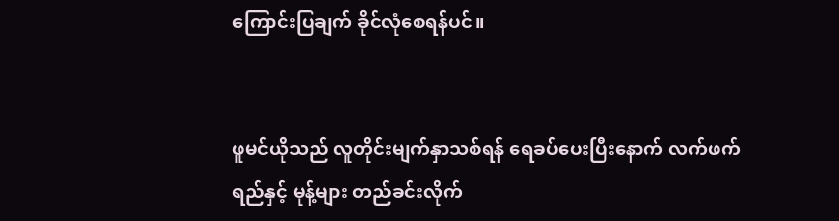ကြောင်းပြချက် ခိုင်လုံစေရန်ပင်။


ဖူမင်ယိုသည် လူတိုင်းမျက်နှာသစ်ရန် ရေခပ်ပေးပြီးနောက် လက်ဖက်ရည်နှင့် မုန့်များ တည်ခင်းလိုက်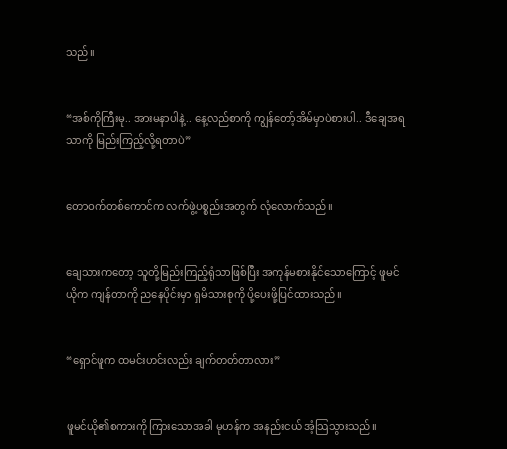သည်။


“အစ်ကိုကြီးမု.. အားမနာပါနဲ့.. နေ့လည်စာကို ကျွန်တော့်အိမ်မှာပဲစားပါ.. ဒီချေအရသာကို မြည်းကြည့်လို့ရတာပဲ”


တောဝက်တစ်ကောင်က လက်ဖွဲ့ပစ္စည်းအတွက် လုံလောက်သည်။


ချေသားကတော့ သူတို့မြည်းကြည့်ရုံသာဖြစ်ပြီး အကုန်မစားနိုင်သောကြောင့် ဖူမင်ယိုက ကျန်တာကို ညနေပိုင်းမှာ ရှမိသားစုကို ပို့ပေးဖို့ပြင်ထားသည်။


“ရှောင်ဖူက ထမင်းဟင်းလည်း ချက်တတ်တာလား”


ဖူမင်ယို၏စကားကို ကြားသောအခါ မုဟန်က အနည်းငယ် အံ့သြသွားသည်။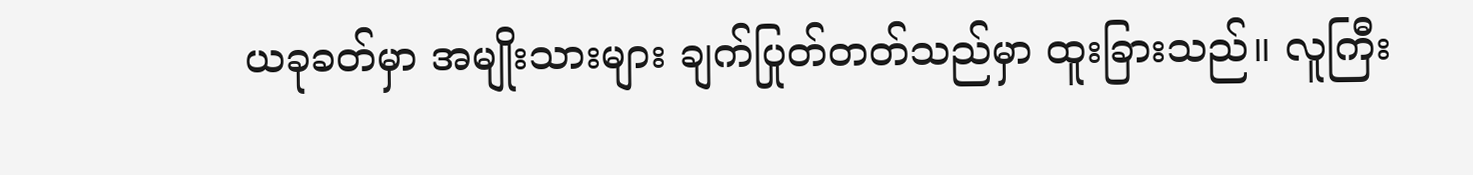ယခုခတ်မှာ အမျိုးသားများ ချက်ပြုတ်တတ်သည်မှာ ထူးခြားသည်။ လူကြီး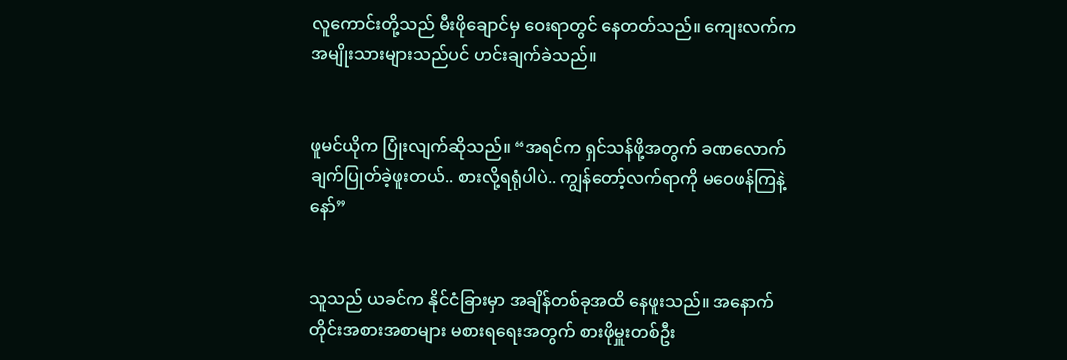လူကောင်းတို့သည် မီးဖိုချောင်မှ ဝေးရာတွင် နေတတ်သည်။ ကျေးလက်က အမျိုးသားများသည်ပင် ဟင်းချက်ခဲသည်။


ဖူမင်ယိုက ပြုံးလျက်ဆိုသည်။ “အရင်က ရှင်သန်ဖို့အတွက် ခဏလောက် ချက်ပြုတ်ခဲ့ဖူးတယ်.. စားလို့ရရုံပါပဲ.. ကျွန်တော့်လက်ရာကို မဝေဖန်ကြနဲ့နော်”


သူသည် ယခင်က နိုင်ငံခြားမှာ အချိန်တစ်ခုအထိ နေဖူးသည်။ အနောက်တိုင်းအစားအစာများ မစားရရေးအတွက် စားဖိုမှူးတစ်ဦး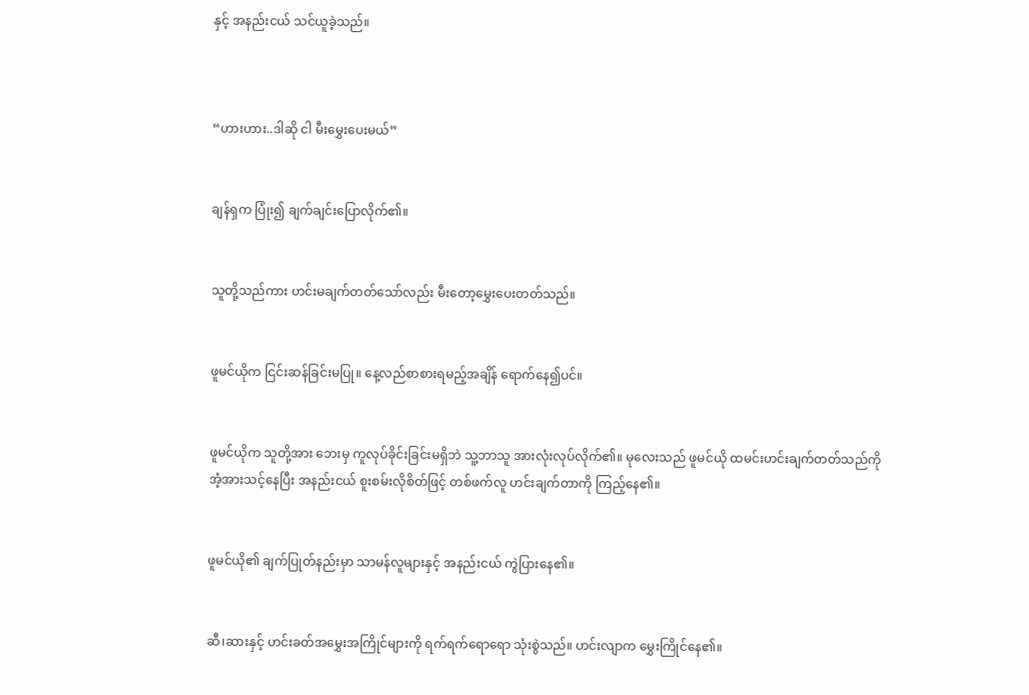နှင့် အနည်းငယ် သင်ယူခဲ့သည်။



“ဟားဟား..ဒါဆို ငါ မီးမွှေးပေးမယ်”


ချန်ရှက ပြုံး၍ ချက်ချင်းပြောလိုက်၏။


သူတို့သည်ကား ဟင်းမချက်တတ်သော်လည်း မီးတော့မွှေးပေးတတ်သည်။


ဖူမင်ယိုက ငြင်းဆန်ခြင်းမပြု။ နေ့လည်စာစားရမည့်အချိန် ရောက်နေ၍ပင်။


ဖူမင်ယိုက သူတို့အား ဘေးမှ ကူလုပ်ခိုင်းခြင်းမရှိဘဲ သူ့ဘာသူ အားလုံးလုပ်လိုက်၏။ မုလေးသည် ဖူမင်ယို ထမင်းဟင်းချက်တတ်သည်ကို အံ့အားသင့်နေပြီး အနည်းငယ် စူးစမ်းလိုစိတ်ဖြင့် တစ်ဖက်လူ ဟင်းချက်တာကို ကြည့်နေ၏။


ဖူမင်ယို၏ ချက်ပြုတ်နည်းမှာ သာမန်လူများနှင့် အနည်းငယ် ကွဲပြားနေ၏။


ဆီ၊ဆားနှင့် ဟင်းခတ်အမွှေးအကြိုင်များကို ရက်ရက်ရောရော သုံးစွဲသည်။ ဟင်းလျာက မွှေးကြိုင်နေ၏။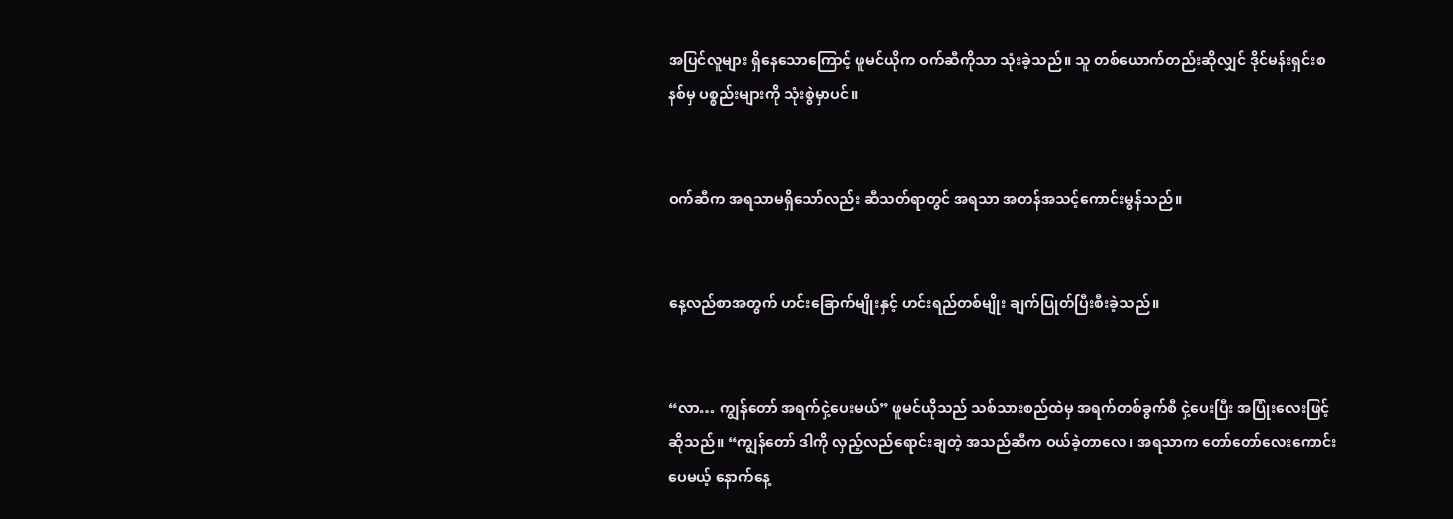အပြင်လူများ ရှိနေသောကြောင့် ဖူမင်ယိုက ဝက်ဆီကိုသာ သုံးခဲ့သည်။ သူ တစ်ယောက်တည်းဆိုလျှင် ဒိုင်မန်းရှင်းစနစ်မှ ပစ္စည်းများကို သုံးစွဲမှာပင်။


ဝက်ဆီက အရသာမရှိသော်လည်း ဆီသတ်ရာတွင် အရသာ အတန်အသင့်ကောင်းမွန်သည်။


နေ့လည်စာအတွက် ဟင်းခြောက်မျိုးနှင့် ဟင်းရည်တစ်မျိုး ချက်ပြုတ်ပြီးစီးခဲ့သည်။


“လာ… ကျွန်တော် အရက်ငှဲ့ပေးမယ်” ဖူမင်ယိုသည် သစ်သားစည်ထဲမှ အရက်တစ်ခွက်စီ ငှဲ့ပေးပြီး အပြုံးလေးဖြင့် ဆိုသည်။ “ကျွန်တော် ဒါကို လှည့်လည်ရောင်းချတဲ့ အသည်ဆီက ဝယ်ခဲ့တာလေ၊ အရသာက တော်တော်လေးကောင်းပေမယ့် နောက်နေ့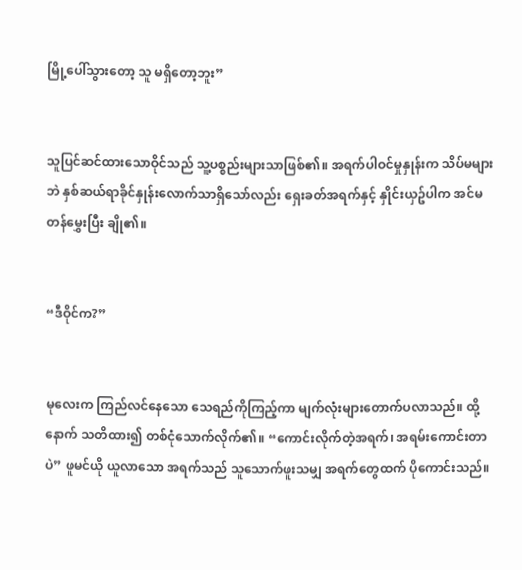မြို့ပေါ်သွားတော့ သူ မရှိတော့ဘူး”


သူပြင်ဆင်ထားသောဝိုင်သည် သူ့ပစ္စည်းများသာဖြစ်၏။ အရက်ပါဝင်မှုနှုန်းက သိပ်မများဘဲ နှစ်ဆယ်ရာခိုင်နှုန်းလောက်သာရှိသော်လည်း ရှေးခတ်အရက်နှင့် နှိုင်းယှဥ်ပါက အင်မတန်မွှေးပြီး ချို၏။


“ဒီဝိုင်က?”


မုလေးက ကြည်လင်နေသော သေရည်ကိုကြည့်ကာ မျက်လုံးများတောက်ပလာသည်။ ထို့နောက် သတိထား၍ တစ်ငုံသောက်လိုက်၏။ “ကောင်းလိုက်တဲ့အရက်၊ အရမ်းကောင်းတာပဲ” ဖူမင်ယို ယူလာသော အရက်သည် သူသောက်ဖူးသမျှ အရက်တွေထက် ပိုကောင်းသည်။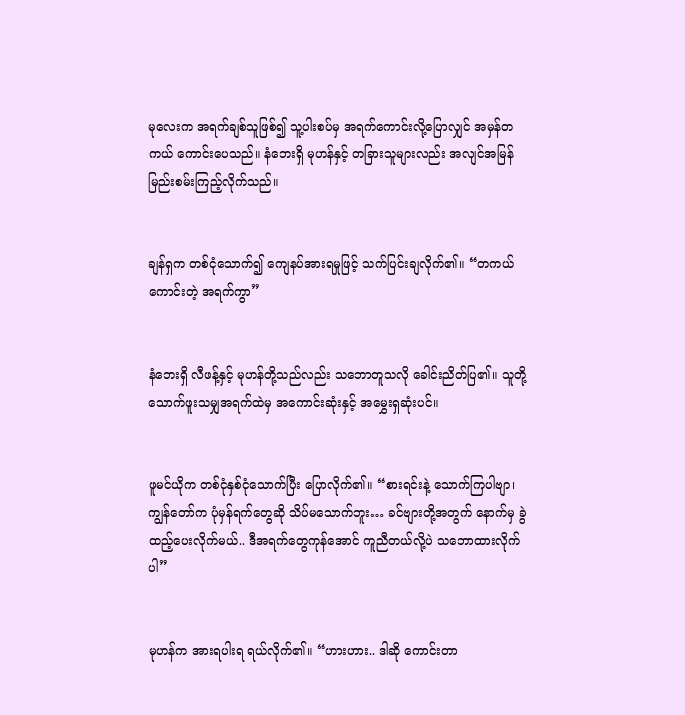မုလေးက အရက်ချစ်သူဖြစ်၍ သူ့ပါးစပ်မှ အရက်ကောင်းလို့ပြောလျှင် အမှန်တကယ် ကောင်းပေသည်။ နံဘေးရှိ မုဟန်နှင့် တခြားသူများလည်း အလျင်အမြန် မြည်းစမ်းကြည့်လိုက်သည်။


ချန်ရှက တစ်ငုံသောက်၍ ကျေနပ်အားရမှုဖြင့် သက်ပြင်းချလိုက်၏။ “တကယ်ကောင်းတဲ့ အရက်ကွာ”


နံဘေးရှိ လီဖန့်နှင့် မုဟန်တို့သည်လည်း သဘောတူသလို ခေါင်းညိတ်ပြ၏။ သူတို့သောက်ဖူးသမျှအရက်ထဲမှ အကောင်းဆုံးနှင့် အမွှေးရှဆုံးပင်။


ဖူမင်ယိုက တစ်ငုံနှစ်ငုံသောက်ပြီး ပြောလိုက်၏။ “စားရင်းနဲ့ သောက်ကြပါဗျာ၊ ကျွန်တော်က ပုံမှန်ရက်တွေဆို သိပ်မသောက်ဘူး… ခင်ဗျားတို့အတွက် နောက်မှ ခွဲထည့်ပေးလိုက်မယ်.. ဒီအရက်တွေကုန်အောင် ကူညီတယ်လို့ပဲ သဘောထားလိုက်ပါ”


မုဟန်က အားရပါးရ ရယ်လိုက်၏။ “ဟားဟား.. ဒါဆို ကောင်းတာ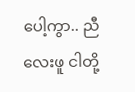ပေါ့ကွာ.. ညီလေးဖူ ငါတို့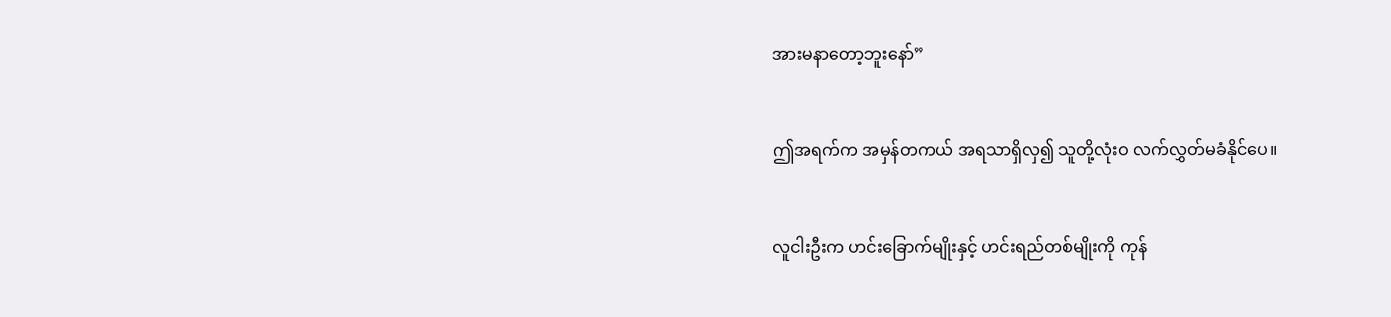အားမနာတော့ဘူးနော်”


ဤအရက်က အမှန်တကယ် အရသာရှိလှ၍ သူတို့လုံးဝ လက်လွှတ်မခံနိုင်ပေ။


လူငါးဦးက ဟင်းခြောက်မျိုးနှင့် ဟင်းရည်တစ်မျိုးကို ကုန်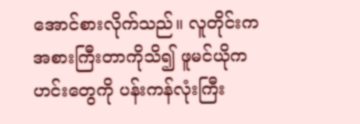အောင်စားလိုက်သည်။ လူတိုင်းက အစားကြီးတာကိုသိ၍ ဖူမင်ယိုက ဟင်းတွေကို ပန်းကန်လုံးကြီး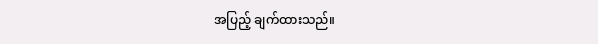အပြည့် ချက်ထားသည်။